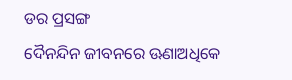ଡର ପ୍ରସଙ୍ଗ
ଦୈନନ୍ଦିନ ଜୀବନରେ ଊଣାଅଧିକେ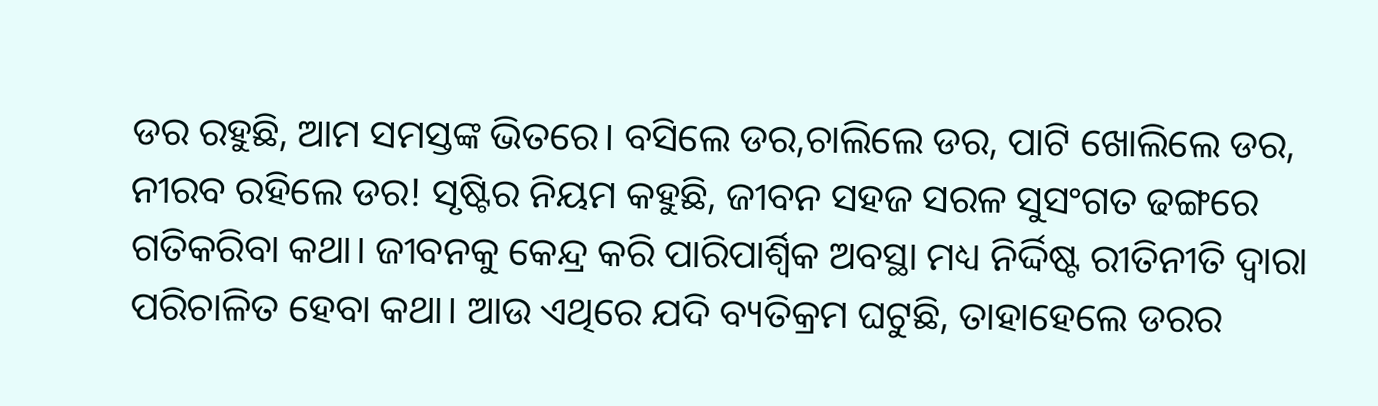ଡର ରହୁଛି, ଆମ ସମସ୍ତଙ୍କ ଭିତରେ। ବସିଲେ ଡର,ଚାଲିଲେ ଡର, ପାଟି ଖୋଲିଲେ ଡର, ନୀରବ ରହିଲେ ଡର! ସୃଷ୍ଟିର ନିୟମ କହୁଛି, ଜୀବନ ସହଜ ସରଳ ସୁସଂଗତ ଢଙ୍ଗରେ ଗତିକରିବା କଥା। ଜୀବନକୁ କେନ୍ଦ୍ର କରି ପାରିପାର୍ଶ୍ୱିକ ଅବସ୍ଥା ମଧ୍ୟ ନିର୍ଦ୍ଦିଷ୍ଟ ରୀତିନୀତି ଦ୍ୱାରା ପରିଚାଳିତ ହେବା କଥା। ଆଉ ଏଥିରେ ଯଦି ବ୍ୟତିକ୍ରମ ଘଟୁଛି, ତାହାହେଲେ ଡରର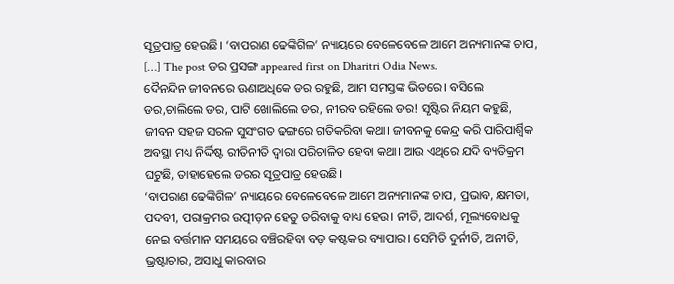ସୂତ୍ରପାତ୍ର ହେଉଛି। ‘ବାପରାଣ ଢେଙ୍କିଗିଳ’ ନ୍ୟାୟରେ ବେଳେବେଳେ ଆମେ ଅନ୍ୟମାନଙ୍କ ଚାପ, […] The post ଡର ପ୍ରସଙ୍ଗ appeared first on Dharitri Odia News.
ଦୈନନ୍ଦିନ ଜୀବନରେ ଊଣାଅଧିକେ ଡର ରହୁଛି, ଆମ ସମସ୍ତଙ୍କ ଭିତରେ। ବସିଲେ ଡର,ଚାଲିଲେ ଡର, ପାଟି ଖୋଲିଲେ ଡର, ନୀରବ ରହିଲେ ଡର! ସୃଷ୍ଟିର ନିୟମ କହୁଛି, ଜୀବନ ସହଜ ସରଳ ସୁସଂଗତ ଢଙ୍ଗରେ ଗତିକରିବା କଥା। ଜୀବନକୁ କେନ୍ଦ୍ର କରି ପାରିପାର୍ଶ୍ୱିକ ଅବସ୍ଥା ମଧ୍ୟ ନିର୍ଦ୍ଦିଷ୍ଟ ରୀତିନୀତି ଦ୍ୱାରା ପରିଚାଳିତ ହେବା କଥା। ଆଉ ଏଥିରେ ଯଦି ବ୍ୟତିକ୍ରମ ଘଟୁଛି, ତାହାହେଲେ ଡରର ସୂତ୍ରପାତ୍ର ହେଉଛି।
‘ବାପରାଣ ଢେଙ୍କିଗିଳ’ ନ୍ୟାୟରେ ବେଳେବେଳେ ଆମେ ଅନ୍ୟମାନଙ୍କ ଚାପ, ପ୍ରଭାବ, କ୍ଷମତା, ପଦବୀ, ପରାକ୍ରମର ଉତ୍ପୀଡ଼ନ ହେତୁ ଡରିବାକୁ ବାଧ୍ୟ ହେଉ। ନୀତି, ଆଦର୍ଶ, ମୂଲ୍ୟବୋଧକୁ ନେଇ ବର୍ତ୍ତମାନ ସମୟରେ ବଞ୍ଚିରହିବା ବଡ଼ କଷ୍ଟକର ବ୍ୟାପାର। ସେମିତି ଦୁର୍ନୀତି, ଅନୀତି, ଭ୍ରଷ୍ଟାଚାର, ଅସାଧୁ କାରବାର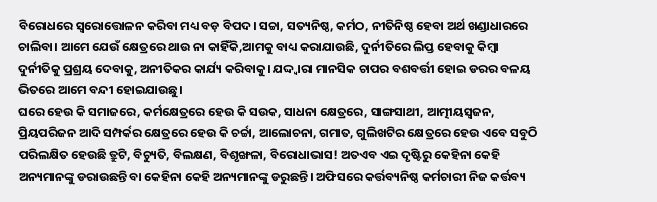ବିରୋଧରେ ସ୍ବରୋତ୍ତୋଳନ କରିବା ମଧ୍ୟ ବଡ଼ ବିପଦ। ସଚ୍ଚା, ସତ୍ୟନିଷ୍ଠ, କର୍ମଠ, ନୀତିନିଷ୍ଠ ହେବା ଅର୍ଥ ଖଣ୍ଡାଧାରରେ ଚାଲିବା। ଆମେ ଯେଉଁ କ୍ଷେତ୍ରରେ ଥାଉ ନା କାହିଁକି,ଆମକୁ ବାଧ୍ୟ କରାଯାଉଛି, ଦୁର୍ନୀତିରେ ଲିପ୍ତ ହେବାକୁ କିମ୍ବା ଦୁର୍ନୀତିକୁ ପ୍ରଶ୍ରୟ ଦେବାକୁ, ଅନୀତିକର କାର୍ଯ୍ୟ କରିବାକୁ। ଯଦ୍ଦ୍ବାରା ମାନସିକ ଚାପର ବଶବର୍ତ୍ତୀ ହୋଇ ଡରର ବଳୟ ଭିତରେ ଆମେ ବନ୍ଦୀ ହୋଇଯାଉଛୁ।
ଘରେ ହେଉ କି ସମାଜରେ, କର୍ମକ୍ଷେତ୍ରରେ ହେଉ କି ସଉକ, ସାଧନା କ୍ଷେତ୍ରରେ, ସାଙ୍ଗସାଥୀ, ଆତ୍ମୀୟସ୍ବଜନ, ପ୍ରିୟପରିଜନ ଆଦି ସମ୍ପର୍କର କ୍ଷେତ୍ରରେ ହେଉ କି ଚର୍ଚ୍ଚା, ଆଲୋଚନା, ଗମାତ, ଗୁଲିଖଟିର କ୍ଷେତ୍ରରେ ହେଉ ଏବେ ସବୁଠି ପରିଲକ୍ଷିତ ହେଉଛି ତ୍ରୁଟି, ବିଚ୍ୟୁତି, ବିଲକ୍ଷଣ, ବିଶୃଙ୍ଖଳା, ବିରୋଧାଭାସ! ଅତଏବ ଏଇ ଦୃଷ୍ଟିରୁ କେହିନା କେହି ଅନ୍ୟମାନଙ୍କୁ ଡରାଉଛନ୍ତି ବା କେହିନା କେହି ଅନ୍ୟମାନଙ୍କୁ ଡରୁଛନ୍ତି। ଅଫିସରେ କର୍ତ୍ତବ୍ୟନିଷ୍ଠ କର୍ମଚାରୀ ନିଜ କର୍ତ୍ତବ୍ୟ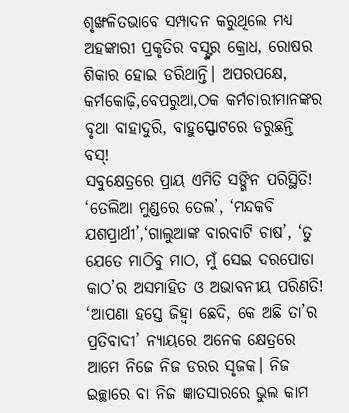ଶୃଙ୍ଖଳିତଭାବେ ସମ୍ପାଦନ କରୁଥିଲେ ମଧ୍ୟ ଅହଙ୍କାରୀ ପ୍ରକୃତିର ବସ୍ଙ୍କର କ୍ରୋଧ, ରୋଷର ଶିକାର ହୋଇ ଡରିଥାନ୍ତି। ଅପରପକ୍ଷେ, କର୍ମକୋଢ଼ି,ବେପରୁଆ,ଠକ କର୍ମଚାରୀମାନଙ୍କର ବୃଥା ବାହାଦୁରି, ବାହୁସ୍ଫୋଟରେ ଡରୁଛନ୍ତି ବସ୍!
ସବୁକ୍ଷେତ୍ରରେ ପ୍ରାୟ ଏମିତି ସଙ୍ଗିନ ପରିସ୍ଥିତି!
‘ତେଲିଆ ମୁଣ୍ଡରେ ତେଲ’, ‘ମନ୍ଦକବି ଯଶପ୍ରାର୍ଥୀ’,‘ଗାଲୁଆଙ୍କ ବାରବାଟି ଚାଷ’, ‘ତୁ ଯେତେ ମାଠିବୁ ମାଠ, ମୁଁ ସେଇ ଦରପୋଡା କାଠ’ର ଅସମାହିତ ଓ ଅଭାବନୀୟ ପରିଣତି!
‘ଆପଣା ହସ୍ତେ ଜିହ୍ବା ଛେଦି, କେ ଅଛି ତା’ର ପ୍ରତିବାଦୀ’ ନ୍ୟାୟରେ ଅନେକ କ୍ଷେତ୍ରରେ ଆମେ ନିଜେ ନିଜ ଡରର ସୃଜକ। ନିଜ ଇଚ୍ଛାରେ ବା ନିଜ ଜ୍ଞାତସାରରେ ଭୁଲ କାମ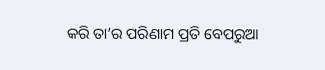କରି ତା’ର ପରିଣାମ ପ୍ରତି ବେପରୁଆ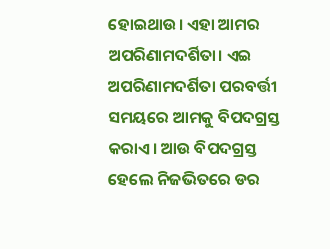ହୋଇଥାଉ। ଏହା ଆମର ଅପରିଣାମଦର୍ଶିତା। ଏଇ ଅପରିଣାମଦର୍ଶିତା ପରବର୍ତ୍ତୀ ସମୟରେ ଆମକୁ ବିପଦଗ୍ରସ୍ତ କରାଏ। ଆଉ ବିପଦଗ୍ରସ୍ତ ହେଲେ ନିଜଭିତରେ ଡର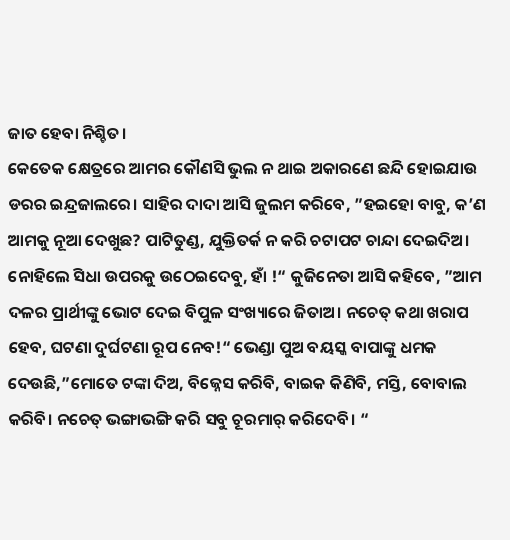ଜାତ ହେବା ନିଶ୍ଚିତ।
କେତେକ କ୍ଷେତ୍ରରେ ଆମର କୌଣସି ଭୁଲ ନ ଥାଇ ଅକାରଣେ ଛନ୍ଦି ହୋଇଯାଉ ଡରର ଇନ୍ଦ୍ରଜାଲରେ। ସାହିର ଦାଦା ଆସି ଜୁଲମ କରିବେ, ”ହଇହୋ ବାବୁ, କ’ଣ ଆମକୁ ନୂଆ ଦେଖୁଛ? ପାଟିତୁଣ୍ଡ, ଯୁକ୍ତିତର୍କ ନ କରି ଚଟାପଟ ଚାନ୍ଦା ଦେଇଦିଅ। ନୋହିଲେ ସିଧା ଉପରକୁ ଉଠେଇଦେବୁ, ହାଁ !“ କୁଜିନେତା ଆସି କହିବେ, ”ଆମ ଦଳର ପ୍ରାର୍ଥୀଙ୍କୁ ଭୋଟ ଦେଇ ବିପୁଳ ସଂଖ୍ୟାରେ ଜିତାଅ। ନଚେତ୍ କଥା ଖରାପ ହେବ, ଘଟଣା ଦୁର୍ଘଟଣା ରୂପ ନେବ!“ ଭେଣ୍ଡା ପୁଅ ବୟସ୍କ ବାପାଙ୍କୁ ଧମକ ଦେଉଛି,”ମୋତେ ଟଙ୍କା ଦିଅ, ବିଜ୍ନେସ କରିବି, ବାଇକ କିଣିବି, ମସ୍ତି, ବୋବାଲ କରିବି। ନଚେତ୍ ଭଙ୍ଗାଭଙ୍ଗି କରି ସବୁ ଚୂରମାର୍ କରିଦେବି। “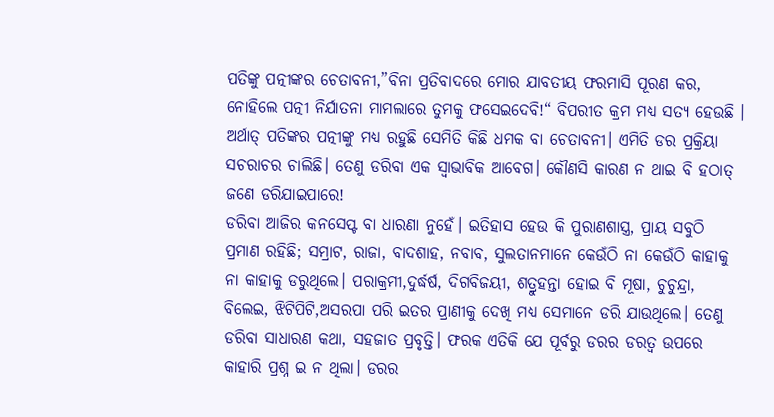ପତିଙ୍କୁ ପତ୍ନୀଙ୍କର ଚେତାବନୀ,”ବିନା ପ୍ରତିବାଦରେ ମୋର ଯାବତୀୟ ଫରମାସି ପୂରଣ କର, ନୋହିଲେ ପତ୍ନୀ ନିର୍ଯାତନା ମାମଲାରେ ତୁମକୁ ଫସେଇଦେବି!“ ବିପରୀତ କ୍ରମ ମଧ୍ୟ ସତ୍ୟ ହେଉଛି । ଅର୍ଥାତ୍ ପତିଙ୍କର ପତ୍ନୀଙ୍କୁ ମଧ୍ୟ ରହୁଛି ସେମିତି କିଛି ଧମକ ବା ଚେତାବନୀ। ଏମିତି ଡର ପ୍ରକ୍ରିୟା ସଚରାଚର ଚାଲିଛି। ତେଣୁ ଡରିବା ଏକ ସ୍ବାଭାବିକ ଆବେଗ। କୌଣସି କାରଣ ନ ଥାଇ ବି ହଠାତ୍ ଜଣେ ଡରିଯାଇପାରେ!
ଡରିବା ଆଜିର କନସେପ୍ଟ ବା ଧାରଣା ନୁହେଁ। ଇତିହାସ ହେଉ କି ପୁରାଣଶାସ୍ତ୍ର, ପ୍ରାୟ ସବୁଠି ପ୍ରମାଣ ରହିଛି; ସମ୍ରାଟ, ରାଜା, ବାଦଶାହ, ନବାବ, ସୁଲତାନମାନେ କେଉଁଠି ନା କେଉଁଠି କାହାକୁ ନା କାହାକୁ ଡରୁଥିଲେ। ପରାକ୍ରମୀ,ଦୁର୍ଦ୍ଧର୍ଷ, ଦିଗବିଜୟୀ, ଶତ୍ରୁହନ୍ତା ହୋଇ ବି ମୂଷା, ଚୁଚୁନ୍ଦ୍ରା, ବିଲେଇ, ଝିଟିପିଟି,ଅସରପା ପରି ଇତର ପ୍ରାଣୀକୁ ଦେଖି ମଧ୍ୟ ସେମାନେ ଡରି ଯାଉଥିଲେ। ତେଣୁ ଡରିବା ସାଧାରଣ କଥା, ସହଜାତ ପ୍ରବୃତ୍ତି। ଫରକ ଏତିକି ଯେ ପୂର୍ବରୁ ଡରର ଡରତ୍ୱ ଉପରେ କାହାରି ପ୍ରଶ୍ନ ଇ ନ ଥିଲା। ଡରର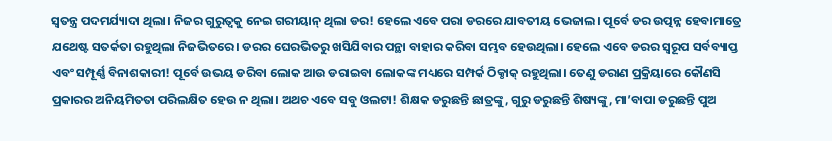ସ୍ବତନ୍ତ୍ର ପଦମର୍ଯ୍ୟାଦା ଥିଲା। ନିଜର ଗୁରୁତ୍ୱକୁ ନେଇ ଗରୀୟାନ୍ ଥିଲା ଡର! ହେଲେ ଏବେ ପରା ଡରରେ ଯାବତୀୟ ଭେଜାଲ। ପୂର୍ବେ ଡର ଉତ୍ପନ୍ନ ହେବାମାତ୍ରେ ଯଥେଷ୍ଟ ସତର୍କତା ରହୁଥିଲା ନିଜଭିତରେ। ଡରର ଘେରଭିତରୁ ଖସିଯିବାର ପନ୍ଥା ବାହାର କରିବା ସମ୍ଭବ ହେଉଥିଲା। ହେଲେ ଏବେ ଡରର ସ୍ବରୂପ ସର୍ବବ୍ୟାପ୍ତ ଏବଂ ସମ୍ପୂର୍ଣ୍ଣ ବିନାଶକାରୀ! ପୂର୍ବେ ଉଭୟ ଡରିବା ଲୋକ ଆଉ ଡରାଇବା ଲୋକଙ୍କ ମଧ୍ୟରେ ସମ୍ପର୍କ ଠିକ୍ଠାକ୍ ରହୁଥିଲା। ତେଣୁ ଡରାଣ ପ୍ରକ୍ରିୟାରେ କୌଣସି ପ୍ରକାରର ଅନିୟମିତତା ପରିଲକ୍ଷିତ ହେଉ ନ ଥିଲା। ଅଥଚ ଏବେ ସବୁ ଓଲଟା! ଶିକ୍ଷକ ଡରୁଛନ୍ତି ଛାତ୍ରଙ୍କୁ, ଗୁରୁ ଡରୁଛନ୍ତି ଶିଷ୍ୟଙ୍କୁ, ମା’ବାପା ଡରୁଛନ୍ତି ପୁଅ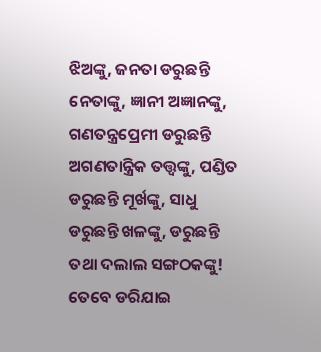ଝିଅଙ୍କୁ, ଜନତା ଡରୁଛନ୍ତି ନେତାଙ୍କୁ, ଜ୍ଞାନୀ ଅଜ୍ଞାନଙ୍କୁ, ଗଣତନ୍ତ୍ରପ୍ରେମୀ ଡରୁଛନ୍ତି ଅଗଣତାନ୍ତ୍ରିକ ତତ୍ତ୍ୱଙ୍କୁ, ପଣ୍ଡିତ ଡରୁଛନ୍ତି ମୂର୍ଖଙ୍କୁ, ସାଧୁ ଡରୁଛନ୍ତି ଖଳଙ୍କୁ, ଡରୁଛନ୍ତି ତଥା ଦଲାଲ ସଙ୍ଗଠକଙ୍କୁ!
ତେବେ ଡରିଯାଇ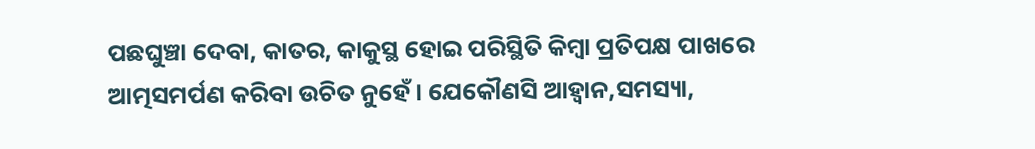ପଛଘୁଞ୍ଚା ଦେବା, କାତର, କାକୁସ୍ଥ ହୋଇ ପରିସ୍ଥିତି କିମ୍ବା ପ୍ରତିପକ୍ଷ ପାଖରେ ଆତ୍ମସମର୍ପଣ କରିବା ଉଚିତ ନୁହେଁ। ଯେକୌଣସି ଆହ୍ବାନ,ସମସ୍ୟା,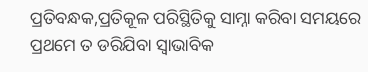ପ୍ରତିବନ୍ଧକ,ପ୍ରତିକୂଳ ପରିସ୍ଥିତିକୁ ସାମ୍ନା କରିବା ସମୟରେ ପ୍ରଥମେ ତ ଡରିଯିବା ସ୍ବାଭାବିକ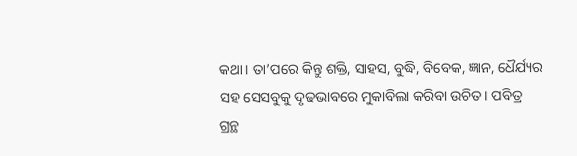କଥା। ତା’ପରେ କିନ୍ତୁ ଶକ୍ତି, ସାହସ, ବୁଦ୍ଧି, ବିବେକ, ଜ୍ଞାନ, ଧୈର୍ଯ୍ୟର ସହ ସେସବୁକୁ ଦୃଢଭାବରେ ମୁକାବିଲା କରିବା ଉଚିତ। ପବିତ୍ର ଗ୍ରନ୍ଥ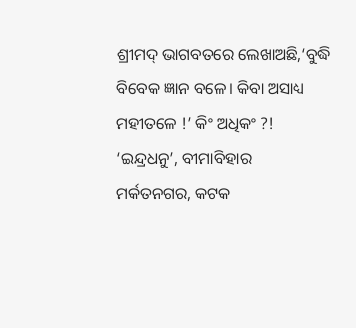ଶ୍ରୀମଦ୍ ଭାଗବତରେ ଲେଖାଅଛି,‘ବୁଦ୍ଧି ବିବେକ ଜ୍ଞାନ ବଳେ। କିବା ଅସାଧ୍ୟ ମହୀତଳେ !’ କିଂ ଅଧିକଂ ?!
‘ଇନ୍ଦ୍ରଧନୁ’, ବୀମାବିହାର
ମର୍କତନଗର, କଟକ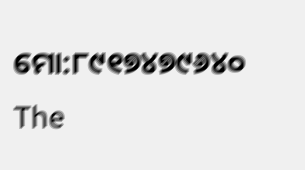ମୋ:୮୯୧୭୪୭୯୬୪୦
The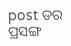post ଡର ପ୍ରସଙ୍ଗ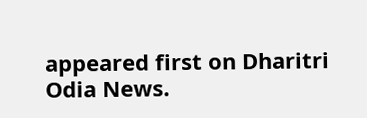appeared first on Dharitri Odia News.